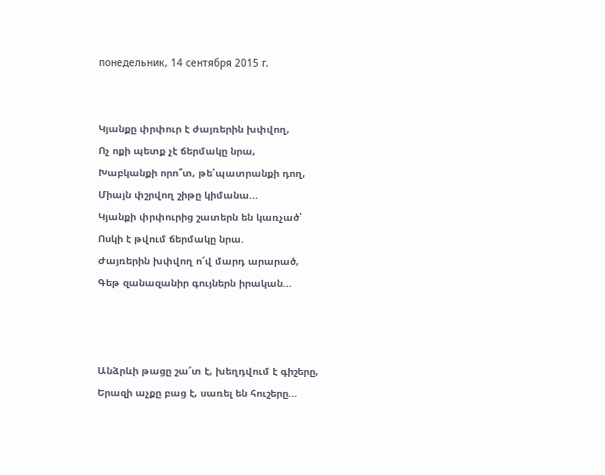понедельник, 14 сентября 2015 г.


Կյանքը փրփուր է ժայռերին խփվող,
Ոչ ոքի պետք չէ ճերմակը նրա,
Խաբկանքի որո՞տ, թե՝պատրանքի դող,
Միայն փշրվող շիթը կիմանա...
Կյանքի փրփուրից շատերն են կառչած՝
Ոսկի է թվում ճերմակը նրա.
Ժայռերին խփվող ո՜վ մարդ արարած,
Գեթ զանազանիր գույներն իրական...



Անձրևի թացը շա՜տ է, խեղդվում է գիշերը,
Երազի աչքը բաց է, սառել են հուշերը...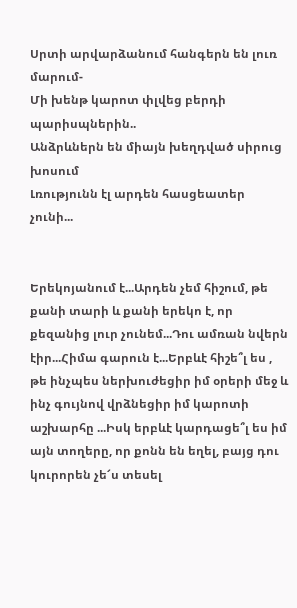Սրտի արվարձանում հանգերն են լուռ մարում-
Մի խենթ կարոտ փլվեց բերդի պարիսպներին..
Անձրևներն են միայն խեղդված սիրուց խոսում
Լռությունն էլ արդեն հասցեատեր չունի...


Երեկոյանում է...Արդեն չեմ հիշում, թե քանի տարի և քանի երեկո է, որ քեզանից լուր չունեմ...Դու ամռան նվերն էիր...Հիմա գարուն է...Երբևէ հիշե՞լ ես , թե ինչպես ներխուժեցիր իմ օրերի մեջ և ինչ գույնով վրձնեցիր իմ կարոտի աշխարհը ...Իսկ երբևէ կարդացե՞լ ես իմ այն տողերը, որ քոնն են եղել, բայց դու կուրորեն չե՜ս տեսել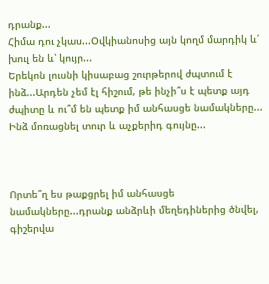դրանք...
Հիմա դու չկաս...Օվկիանոսից այն կողմ մարդիկ և՛ խուլ են և՝ կույր...
Երեկոն լուսնի կիսաբաց շուրթերով ժպտում է ինձ...Արդեն չեմ էլ հիշում, թե ինչի՞ս է պետք այդ ժպիտը և ու՞մ են պետք իմ անհասցե նամակները...
Ինձ մոռացնել տուր և աչքերիդ գույնը...



Որտե՞ղ ես թաքցրել իմ անհասցե նամակները...դրանք անձրևի մեղեդիներից ծնվել, գիշերվա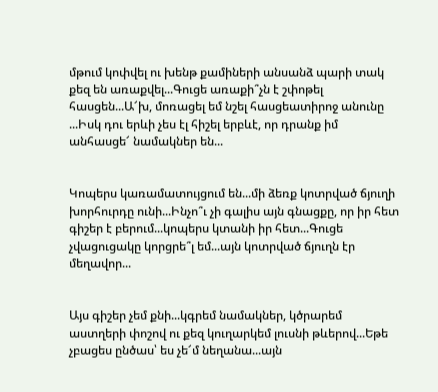մթում կոփվել ու խենթ քամիների անսանձ պարի տակ քեզ են առաքվել...Գուցե առաքի՞չն է շփոթել հասցեն...Ա՜խ, մոռացել եմ նշել հասցեատիրոջ անունը ...Իսկ դու երևի չես էլ հիշել երբևէ, որ դրանք իմ անհասցե՜ նամակներ են...


Կոպերս կառամատույցում են...մի ձեռք կոտրված ճյուղի խորհուրդը ունի...Ինչո՞ւ չի գալիս այն գնացքը, որ իր հետ գիշեր է բերում...կոպերս կտանի իր հետ...Գուցե չվացուցակը կորցրե՞լ եմ...այն կոտրված ճյուղն էր մեղավոր...


Այս գիշեր չեմ քնի...կգրեմ նամակներ, կծրարեմ աստղերի փոշով ու քեզ կուղարկեմ լուսնի թևերով...Եթե չբացես ընծաս՝ ես չե՜մ նեղանա...այն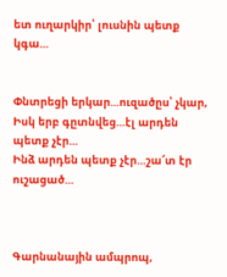ետ ուղարկիր՝ լուսնին պետք կգա...


Փնտրեցի երկար...ուզածըս՝ չկար,
Իսկ երբ գըտնվեց...էլ արդեն պետք չէր...
Ինձ արդեն պետք չէր...շա՜տ էր ուշացած...



Գարնանային ամպրոպ,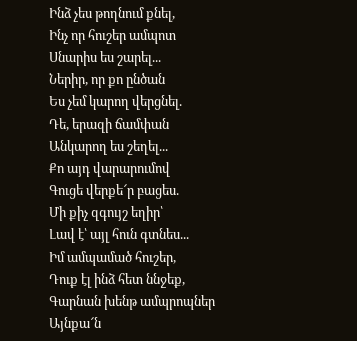Ինձ չես թողնում քնել,
Ինչ որ հուշեր ամպոտ
Սնարիս ես շարել...
Ներիր, որ քո ընծան
Ես չեմ կարող վերցնել.
Դե, երազի ճամփան
Անկարող ես շեղել...
Քո այդ վարարումով
Գուցե վերքե՜ր բացես.
Մի քիչ զգույշ եղիր՝
Լավ է՝ այլ հուն գտնես...
Իմ ամպամած հուշեր,
Դուք էլ ինձ հետ ննջեք,
Գարնան խենթ ամպրոպներ
Այնքա՜ն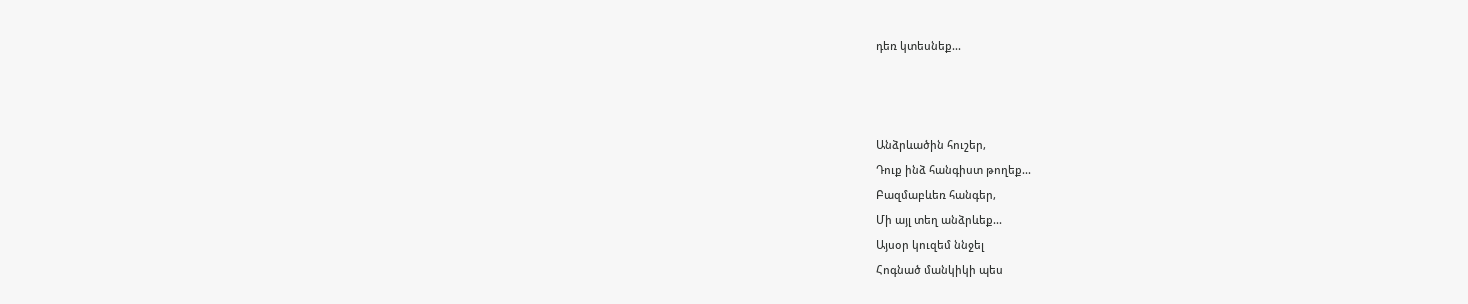դեռ կտեսնեք...



Անձրևածին հուշեր,
Դուք ինձ հանգիստ թողեք...
Բազմաբևեռ հանգեր,
Մի այլ տեղ անձրևեք...
Այսօր կուզեմ ննջել
Հոգնած մանկիկի պես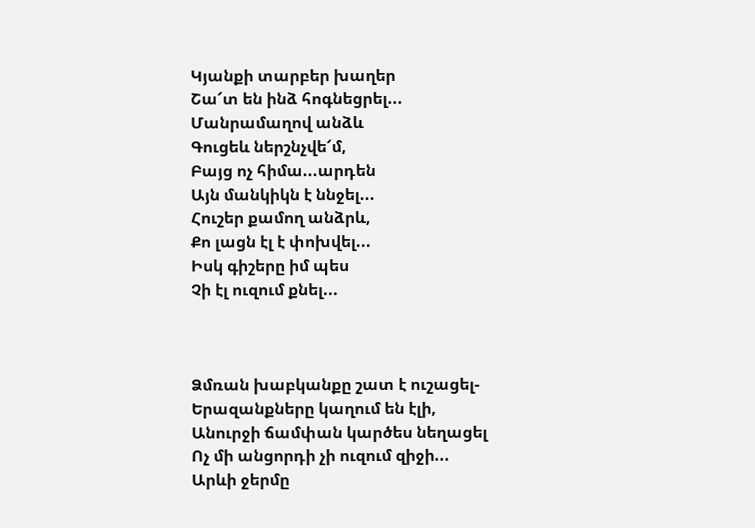Կյանքի տարբեր խաղեր
Շա՜տ են ինձ հոգնեցրել...
Մանրամաղով անձև
Գուցեև ներշնչվե՜մ,
Բայց ոչ հիմա...արդեն
Այն մանկիկն է ննջել...
Հուշեր քամող անձրև,
Քո լացն էլ է փոխվել...
Իսկ գիշերը իմ պես
Չի էլ ուզում քնել...



Ձմռան խաբկանքը շատ է ուշացել-
Երազանքները կաղում են էլի,
Անուրջի ճամփան կարծես նեղացել
Ոչ մի անցորդի չի ուզում զիջի...
Արևի ջերմը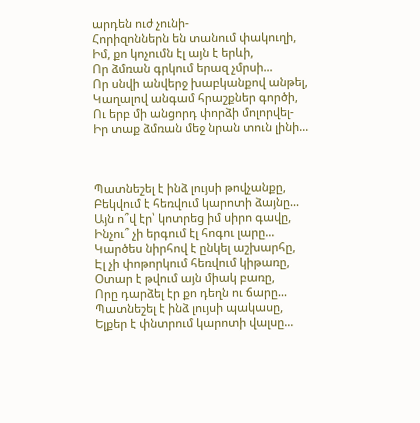արդեն ուժ չունի-
Հորիզոններն են տանում փակուղի,
Իմ, քո կոչումն էլ այն է երևի,
Որ ձմռան գրկում երազ չմրսի...
Որ սնվի անվերջ խաբկանքով անթել,
Կաղալով անգամ հրաշքներ գործի,
Ու երբ մի անցորդ փորձի մոլորվել-
Իր տաք ձմռան մեջ նրան տուն լինի...



Պատնեշել է ինձ լույսի թովչանքը,
Բեկվում է հեռվում կարոտի ձայնը...
Այն ո՞վ էր՝ կոտրեց իմ սիրո գավը,
Ինչու՞ չի երգում էլ հոգու լարը...
Կարծես նիրհով է ընկել աշխարհը,
Էլ չի փոթորկում հեռվում կիթառը,
Օտար է թվում այն միակ բառը,
Որը դարձել էր քո դեղն ու ճարը...
Պատնեշել է ինձ լույսի պակասը,
Ելքեր է փնտրում կարոտի վալսը...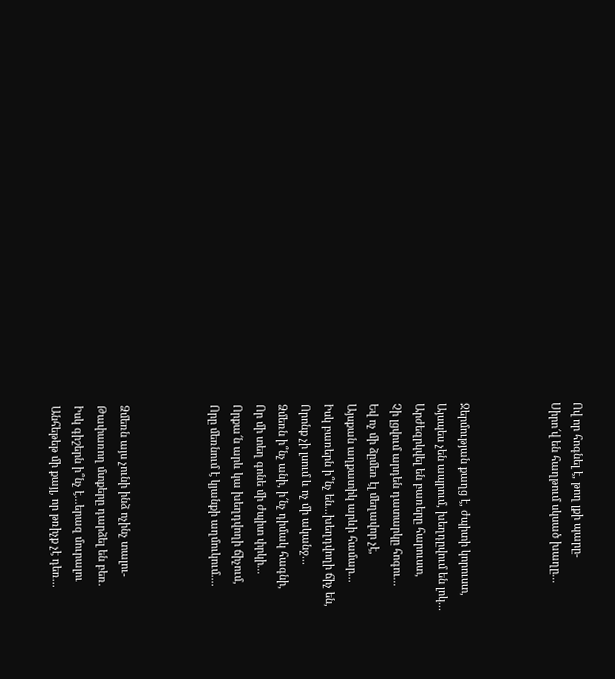Ով որ հոգնել է, թող լքի պարը-
Սիրո՜վ են հաղթում սկսած խաղը...



Ջերմության քաղց է, ժպիտի կորուստ,
Այսպես չեն ապրում, խեղդըվում են լոկ...
Արժեզրկվել են բառերը հարուստ,
Չի լցվում արդեն դատարկը հոգու...
Եվ ոչ մի ձըմեռ էլ մեղավոր չէ,
Այսքան աղքատիկ արևի համար...
Իսկ բառերն ի՞նչ են...խեղդվողի ճիչ են,
Որոնք չի լսում և ոչ մի ականջ...
Ձմեռն ի՞նչ անի, ի՜նչ դիմակ հագնի,
Որ մի տեղ գոնե մի ժպիտ փրկի...
Որքա՜ն արև կա խեղդվողի ճիչում,
Որը մեռնում է կյանքի աղմուկում....



Ձմեռն այս չունի ինձ ոչինչ տալու-
Թափառող մտքերը դարձել են բեռ.
Իսկ գիշերն ի՞նչ է...երազ մուրալու
Անհեթեթ մի քայլ, որ թռիչք չէ դեռ...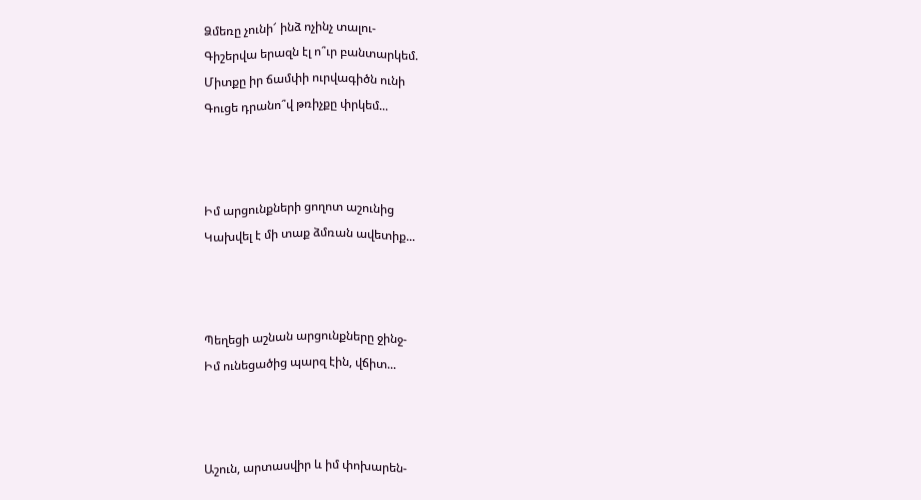Ձմեռը չունի՜ ինձ ոչինչ տալու-
Գիշերվա երազն էլ ո՞ւր բանտարկեմ.
Միտքը իր ճամփի ուրվագիծն ունի
Գուցե դրանո՞վ թռիչքը փրկեմ...



Իմ արցունքների ցողոտ աշունից
Կախվել է մի տաք ձմռան ավետիք...



Պեղեցի աշնան արցունքները ջինջ-
Իմ ունեցածից պարզ էին, վճիտ...



Աշուն, արտասվիր և իմ փոխարեն-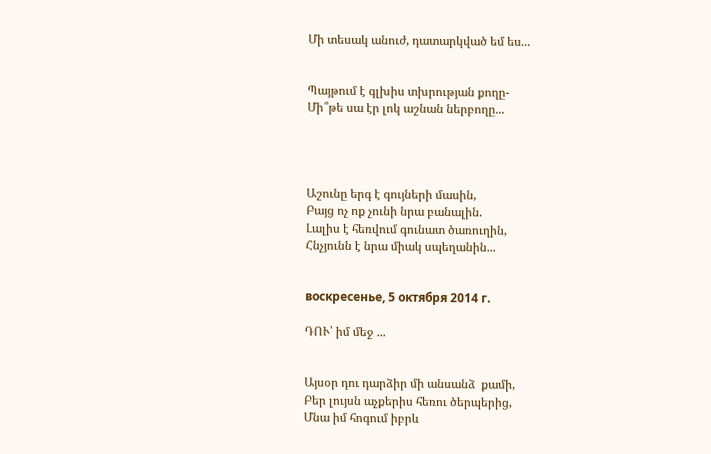Մի տեսակ անուժ, դատարկված եմ ես...


Պայթում է գլխիս տխրության քողը-
Մի՞թե սա էր լոկ աշնան ներբողը...




Աշունը երգ է գույների մասին,
Բայց ոչ ոք չունի նրա բանալին.
Լալիս է հեռվում գունատ ծառուղին,
Հնչյունն է նրա միակ սպեղանին...


воскресенье, 5 октября 2014 г.

ԴՈՒ՝ իմ մեջ ...


Այսօր դու դարձիր մի անսանձ  քամի,
Բեր լույսն աչքերիս հեռու ծերպերից,
Մնա իմ հոգում իբրև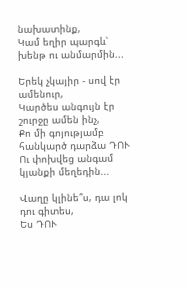նախատինք,
Կամ եղիր պարգև՝ խենթ ու անմարմին...

Երեկ չկայիր - սով էր ամենուր,
Կարծես անգույն էր շուրջը ամեն ինչ,
Քո մի գոյությամբ  հանկարծ դարձա ԴՈՒ
Ու փոխվեց անգամ կյանքի մեղեդին...

Վաղը կլինե՞ս, դա լոկ դու գիտես,
Ես ԴՈՒ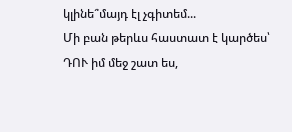կլինե՞մայդ էլ չգիտեմ...
Մի բան թերևս հաստատ է կարծես՝
ԴՈՒ իմ մեջ շատ ես,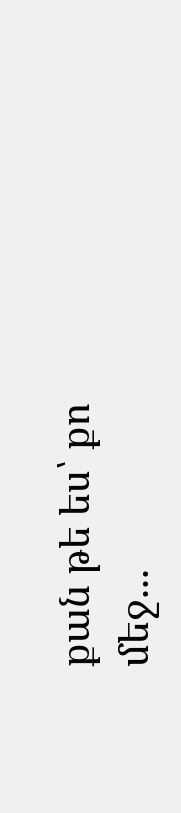քան թե ես՝ քո մեջ...